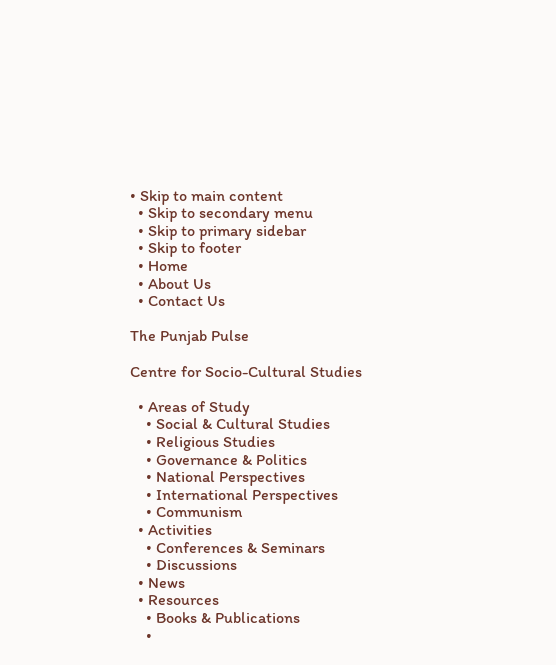• Skip to main content
  • Skip to secondary menu
  • Skip to primary sidebar
  • Skip to footer
  • Home
  • About Us
  • Contact Us

The Punjab Pulse

Centre for Socio-Cultural Studies

  • Areas of Study
    • Social & Cultural Studies
    • Religious Studies
    • Governance & Politics
    • National Perspectives
    • International Perspectives
    • Communism
  • Activities
    • Conferences & Seminars
    • Discussions
  • News
  • Resources
    • Books & Publications
    •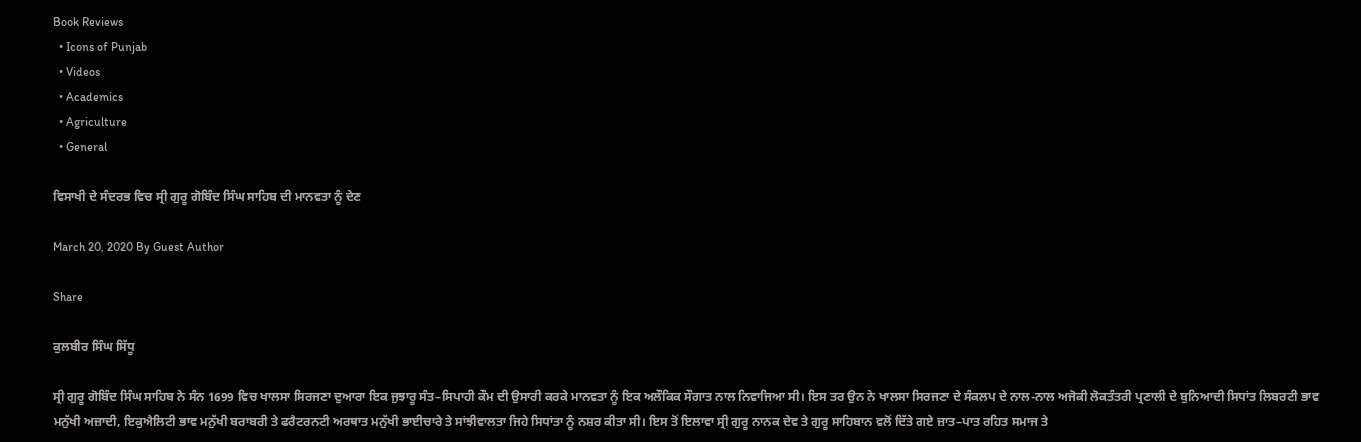Book Reviews
  • Icons of Punjab
  • Videos
  • Academics
  • Agriculture
  • General

ਵਿਸਾਖੀ ਦੇ ਸੰਦਰਭ ਵਿਚ ਸ੍ਰੀ ਗੁਰੂ ਗੋਬਿੰਦ ਸਿੰਘ ਸਾਹਿਬ ਦੀ ਮਾਨਵਤਾ ਨੂੰ ਦੇਣ

March 20, 2020 By Guest Author

Share

ਕੁਲਬੀਰ ਸਿੰਘ ਸਿੱਧੂ

ਸ੍ਰੀ ਗੁਰੂ ਗੋਬਿੰਦ ਸਿੰਘ ਸਾਹਿਬ ਨੇ ਸੰਨ 1699 ਵਿਚ ਖਾਲਸਾ ਸਿਰਜਣਾ ਦੁਆਰਾ ਇਕ ਜੁਝਾਰੂ ਸੰਤ–ਸਿਪਾਹੀ ਕੌਮ ਦੀ ਉਸਾਰੀ ਕਰਕੇ ਮਾਨਵਤਾ ਨੂੰ ਇਕ ਅਲੌਕਿਕ ਸੌਗਾਤ ਨਾਲ ਨਿਵਾਜਿਆ ਸੀ। ਇਸ ਤਰ ਉਨ ਨੇ ਖਾਲਸਾ ਸਿਰਜਣਾ ਦੇ ਸੰਕਲਪ ਦੇ ਨਾਲ-ਨਾਲ ਅਜੋਕੀ ਲੋਕਤੰਤਰੀ ਪ੍ਰਣਾਲੀ ਦੇ ਬੁਨਿਆਦੀ ਸਿਧਾਂਤ ਲਿਬਰਟੀ ਭਾਵ ਮਨੁੱਖੀ ਅਜ਼ਾਦੀ, ਇਕੁਐਲਿਟੀ ਭਾਵ ਮਨੁੱਖੀ ਬਰਾਬਰੀ ਤੇ ਫਰੈਟਰਨਟੀ ਅਰਥਾਤ ਮਨੁੱਖੀ ਭਾਈਚਾਰੇ ਤੇ ਸਾਂਝੀਵਾਲਤਾ ਜਿਹੇ ਸਿਧਾਂਤਾ ਨੂੰ ਨਸ਼ਰ ਕੀਤਾ ਸੀ। ਇਸ ਤੋਂ ਇਲਾਵਾ ਸ੍ਰੀ ਗੁਰੂ ਨਾਨਕ ਦੇਵ ਤੇ ਗੁਰੂ ਸਾਹਿਬਾਨ ਵਲੋਂ ਦਿੱਤੇ ਗਏ ਜ਼ਾਤ–ਪਾਤ ਰਹਿਤ ਸਮਾਜ ਤੇ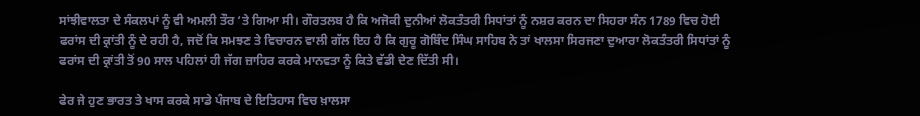ਸਾਂਝੀਵਾਲਤਾ ਦੇ ਸੰਕਲਪਾਂ ਨੂੰ ਵੀ ਅਮਲੀ ਤੌਰ ‘ਤੇ ਗਿਆ ਸੀ। ਗੌਰਤਲਬ ਹੈ ਕਿ ਅਜੋਕੀ ਦੁਨੀਆਂ ਲੋਕਤੰਤਰੀ ਸਿਧਾਂਤਾਂ ਨੂੰ ਨਸ਼ਰ ਕਰਨ ਦਾ ਸਿਹਰਾ ਸੰਨ 1789 ਵਿਚ ਹੋਈ ਫਰਾਂਸ ਦੀ ਕ੍ਰਾਂਤੀ ਨੂੰ ਦੇ ਰਹੀ ਹੈ, ਜਦੋਂ ਕਿ ਸਮਝਣ ਤੇ ਵਿਚਾਰਨ ਵਾਲੀ ਗੱਲ ਇਹ ਹੈ ਕਿ ਗੁਰੂ ਗੋਬਿੰਦ ਸਿੰਘ ਸਾਹਿਬ ਨੇ ਤਾਂ ਖਾਲਸਾ ਸਿਰਜਣਾ ਦੁਆਰਾ ਲੋਕਤੰਤਰੀ ਸਿਧਾਂਤਾਂ ਨੂੰ ਫਰਾਂਸ ਦੀ ਕ੍ਰਾਂਤੀ ਤੋਂ 90 ਸਾਲ ਪਹਿਲਾਂ ਹੀ ਜੱਗ ਜ਼ਾਹਿਰ ਕਰਕੇ ਮਾਨਵਤਾ ਨੂੰ ਕਿਤੇ ਵੱਡੀ ਦੇਣ ਦਿੱਤੀ ਸੀ।

ਫੇਰ ਜੇ ਹੁਣ ਭਾਰਤ ਤੇ ਖਾਸ ਕਰਕੇ ਸਾਡੇ ਪੰਜਾਬ ਦੇ ਇਤਿਹਾਸ ਵਿਚ ਖ਼ਾਲਸਾ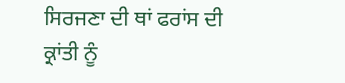ਸਿਰਜਣਾ ਦੀ ਥਾਂ ਫਰਾਂਸ ਦੀ ਕ੍ਰਾਂਤੀ ਨੂੰ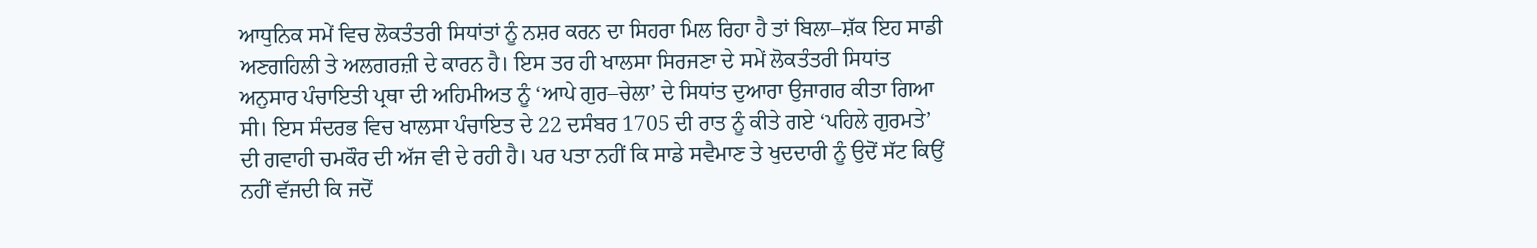ਆਧੁਨਿਕ ਸਮੇਂ ਵਿਚ ਲੋਕਤੰਤਰੀ ਸਿਧਾਂਤਾਂ ਨੂੰ ਨਸ਼ਰ ਕਰਨ ਦਾ ਸਿਹਰਾ ਮਿਲ ਰਿਹਾ ਹੈ ਤਾਂ ਬਿਲਾ–ਸ਼ੱਕ ਇਹ ਸਾਡੀ ਅਣਗਹਿਲੀ ਤੇ ਅਲਗਰਜ਼ੀ ਦੇ ਕਾਰਨ ਹੈ। ਇਸ ਤਰ ਹੀ ਖਾਲਸਾ ਸਿਰਜਣਾ ਦੇ ਸਮੇਂ ਲੋਕਤੰਤਰੀ ਸਿਧਾਂਤ ਅਨੁਸਾਰ ਪੰਚਾਇਤੀ ਪ੍ਰਥਾ ਦੀ ਅਹਿਮੀਅਤ ਨੂੰ ‘ਆਪੇ ਗੁਰ–ਚੇਲਾ’ ਦੇ ਸਿਧਾਂਤ ਦੁਆਰਾ ਉਜਾਗਰ ਕੀਤਾ ਗਿਆ ਸੀ। ਇਸ ਸੰਦਰਭ ਵਿਚ ਖਾਲਸਾ ਪੰਚਾਇਤ ਦੇ 22 ਦਸੰਬਰ 1705 ਦੀ ਰਾਤ ਨੂੰ ਕੀਤੇ ਗਏ ‘ਪਹਿਲੇ ਗੁਰਮਤੇ’ ਦੀ ਗਵਾਹੀ ਚਮਕੌਰ ਦੀ ਅੱਜ ਵੀ ਦੇ ਰਹੀ ਹੈ। ਪਰ ਪਤਾ ਨਹੀਂ ਕਿ ਸਾਡੇ ਸਵੈਮਾਣ ਤੇ ਖੁਦਦਾਰੀ ਨੂੰ ਉਦੋਂ ਸੱਟ ਕਿਉਂ ਨਹੀਂ ਵੱਜਦੀ ਕਿ ਜਦੋਂ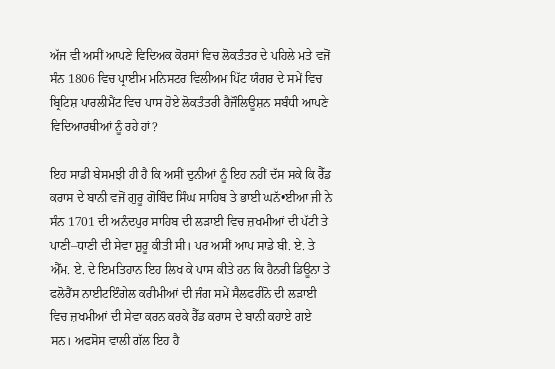ਅੱਜ ਵੀ ਅਸੀਂ ਆਪਣੇ ਵਿਦਿਅਕ ਕੋਰਸਾਂ ਵਿਚ ਲੋਕਤੰਤਰ ਦੇ ਪਹਿਲੇ ਮਤੇ ਵਜੋਂ ਸੰਨ 1806 ਵਿਚ ਪ੍ਰਾਈਮ ਮਨਿਸਟਰ ਵਿਲੀਅਮ ਪਿੱਟ ਯੰਗਰ ਦੇ ਸਮੇਂ ਵਿਚ ਬ੍ਰਿਟਿਸ਼ ਪਾਰਲੀਮੈਂਟ ਵਿਚ ਪਾਸ ਹੋਏ ਲੋਕਤੰਤਰੀ ਰੈਜੌਲਿਊਸ਼ਨ ਸਬੰਧੀ ਆਪਣੇ ਵਿਦਿਆਰਥੀਆਂ ਨੂੰ ਰਹੇ ਹਾਂ?

ਇਹ ਸਾਡੀ ਬੇਸਮਝੀ ਹੀ ਹੈ ਕਿ ਅਸੀਂ ਦੁਨੀਆਂ ਨੂੰ ਇਹ ਨਹੀਂ ਦੱਸ ਸਕੇ ਕਿ ਰੈੱਡ ਕਰਾਸ ਦੇ ਬਾਨੀ ਵਜੋਂ ਗੁਰੂ ਗੋਬਿੰਦ ਸਿੰਘ ਸਾਹਿਬ ਤੇ ਭਾਈ ਘਨੱ•ਈਆ ਜੀ ਨੇ ਸੰਨ 1701 ਦੀ ਅਨੰਦਪੁਰ ਸਾਹਿਬ ਦੀ ਲੜਾਈ ਵਿਚ ਜ਼ਖਮੀਆਂ ਦੀ ਪੱਟੀ ਤੇ ਪਾਣੀ–ਧਾਣੀ ਦੀ ਸੇਵਾ ਸ਼ੁਰੂ ਕੀਤੀ ਸੀ। ਪਰ ਅਸੀਂ ਆਪ ਸਾਡੇ ਬੀ. ਏ. ਤੇ ਐੱਮ. ਏ. ਦੇ ਇਮਤਿਹਾਨ ਇਹ ਲਿਖ ਕੇ ਪਾਸ ਕੀਤੇ ਹਨ ਕਿ ਹੈਨਰੀ ਡਿਊਨਾ ਤੇ ਫਲੋਰੈਂਸ ਨਾਈਟਇੰਗੇਲ ਕਰੀਮੀਆਂ ਦੀ ਜੰਗ ਸਮੇਂ ਸੈਲਫਰੀਨੋ ਦੀ ਲੜਾਈ ਵਿਚ ਜ਼ਖਮੀਆਂ ਦੀ ਸੇਵਾ ਕਰਨ ਕਰਕੇ ਰੈੱਡ ਕਰਾਸ ਦੇ ਬਾਨੀ ਕਹਾਏ ਗਏ ਸਨ। ਅਫਸੋਸ ਵਾਲੀ ਗੱਲ ਇਹ ਹੈ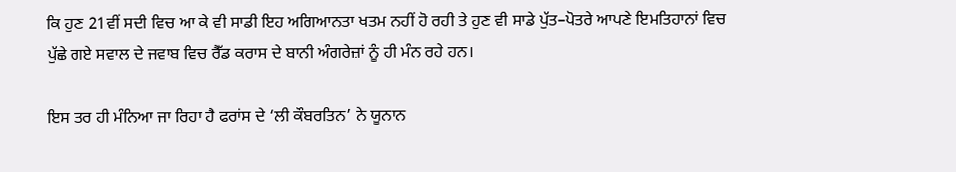ਕਿ ਹੁਣ 21ਵੀਂ ਸਦੀ ਵਿਚ ਆ ਕੇ ਵੀ ਸਾਡੀ ਇਹ ਅਗਿਆਨਤਾ ਖਤਮ ਨਹੀਂ ਹੋ ਰਹੀ ਤੇ ਹੁਣ ਵੀ ਸਾਡੇ ਪੁੱਤ–ਪੋਤਰੇ ਆਪਣੇ ਇਮਤਿਹਾਨਾਂ ਵਿਚ ਪੁੱਛੇ ਗਏ ਸਵਾਲ ਦੇ ਜਵਾਬ ਵਿਚ ਰੈੱਡ ਕਰਾਸ ਦੇ ਬਾਨੀ ਅੰਗਰੇਜ਼ਾਂ ਨੂੰ ਹੀ ਮੰਨ ਰਹੇ ਹਨ।

ਇਸ ਤਰ ਹੀ ਮੰਨਿਆ ਜਾ ਰਿਹਾ ਹੈ ਫਰਾਂਸ ਦੇ ‘ਲੀ ਕੌਬਰਤਿਨ’ ਨੇ ਯੂਨਾਨ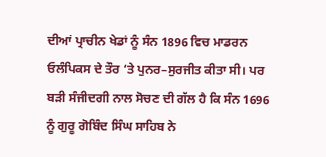ਦੀਆਂ ਪ੍ਰਾਚੀਨ ਖੇਡਾਂ ਨੂੰ ਸੰਨ 1896 ਵਿਚ ਮਾਡਰਨ ਓਲੰਪਿਕਸ ਦੇ ਤੌਰ ‘ਤੇ ਪੁਨਰ–ਸੁਰਜੀਤ ਕੀਤਾ ਸੀ। ਪਰ ਬੜੀ ਸੰਜੀਦਗੀ ਨਾਲ ਸੋਚਣ ਦੀ ਗੱਲ ਹੈ ਕਿ ਸੰਨ 1696 ਨੂੰ ਗੁਰੂ ਗੋਬਿੰਦ ਸਿੰਘ ਸਾਹਿਬ ਨੇ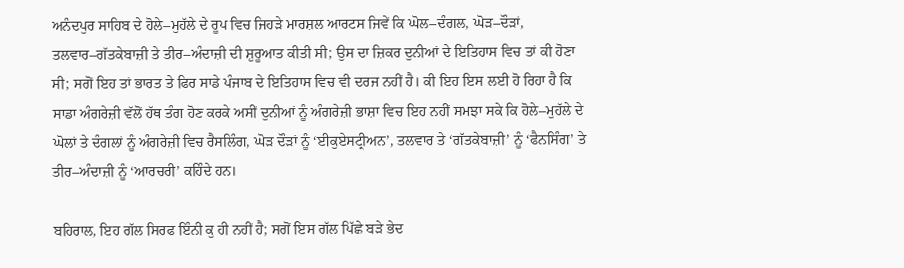ਅਨੰਦਪੁਰ ਸਾਹਿਬ ਦੇ ਹੋਲੇ–ਮੁਹੱਲੇ ਦੇ ਰੂਪ ਵਿਚ ਜਿਹੜੇ ਮਾਰਸ਼ਲ ਆਰਟਸ ਜਿਵੇਂ ਕਿ ਘੋਲ–ਦੰਗਲ, ਘੋੜ–ਦੌੜਾਂ, ਤਲਵਾਰ–ਗੱਤਕੇਬਾਜ਼ੀ ਤੇ ਤੀਰ–ਅੰਦਾਜ਼ੀ ਦੀ ਸ਼ੁਰੂਆਤ ਕੀਤੀ ਸੀ; ਉਸ ਦਾ ਜ਼ਿਕਰ ਦੁਨੀਆਂ ਦੇ ਇਤਿਹਾਸ ਵਿਚ ਤਾਂ ਕੀ ਹੋਣਾ ਸੀ; ਸਗੋਂ ਇਹ ਤਾਂ ਭਾਰਤ ਤੇ ਫਿਰ ਸਾਡੇ ਪੰਜਾਬ ਦੇ ਇਤਿਹਾਸ ਵਿਚ ਵੀ ਦਰਜ ਨਹੀਂ ਹੈ। ਕੀ ਇਹ ਇਸ ਲਈ ਹੋ ਰਿਹਾ ਹੈ ਕਿ ਸਾਡਾ ਅੰਗਰੇਜ਼ੀ ਵੱਲੋਂ ਹੱਥ ਤੰਗ ਹੋਣ ਕਰਕੇ ਅਸੀਂ ਦੁਨੀਆਂ ਨੂੰ ਅੰਗਰੇਜ਼ੀ ਭਾਸ਼ਾ ਵਿਚ ਇਹ ਨਹੀਂ ਸਮਝਾ ਸਕੇ ਕਿ ਹੋਲੇ–ਮੁਹੱਲੇ ਦੇ ਘੋਲਾਂ ਤੇ ਦੰਗਲਾਂ ਨੂੰ ਅੰਗਰੇਜ਼ੀ ਵਿਚ ਰੈਸਲਿੰਗ, ਘੋੜ ਦੌੜਾਂ ਨੂੰ ‘ਈਕੁਏਸਟ੍ਰੀਅਨ’, ਤਲਵਾਰ ਤੇ ‘ਗੱਤਕੇਬਾਜ਼ੀ’ ਨੂੰ ‘ਫੈਨਸਿੰਗ’ ਤੇ ਤੀਰ–ਅੰਦਾਜ਼ੀ ਨੂੰ ‘ਆਰਚਰੀ’ ਕਹਿੰਦੇ ਹਨ।

ਬਹਿਰਾਲ, ਇਹ ਗੱਲ ਸਿਰਫ ਇੰਨੀ ਕੁ ਹੀ ਨਹੀਂ ਹੈ; ਸਗੋਂ ਇਸ ਗੱਲ ਪਿੱਛੇ ਬੜੇ ਭੇਦ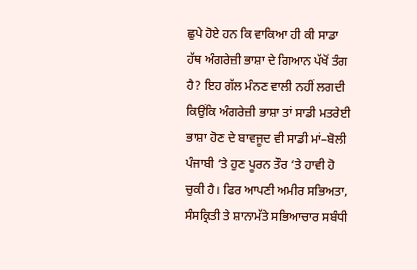ਛੁਪੇ ਹੋਏ ਹਨ ਕਿ ਵਾਕਿਆ ਹੀ ਕੀ ਸਾਡਾ ਹੱਥ ਅੰਗਰੇਜ਼ੀ ਭਾਸ਼ਾ ਦੇ ਗਿਆਨ ਪੱਖੋਂ ਤੰਗ ਹੈ? ਇਹ ਗੱਲ ਮੰਨਣ ਵਾਲੀ ਨਹੀਂ ਲਗਦੀ ਕਿਉਂਕਿ ਅੰਗਰੇਜ਼ੀ ਭਾਸ਼ਾ ਤਾਂ ਸਾਡੀ ਮਤਰੇਈ ਭਾਸ਼ਾ ਹੋਣ ਦੇ ਬਾਵਜੂਦ ਵੀ ਸਾਡੀ ਮਾਂ–ਬੋਲੀ ਪੰਜਾਬੀ ‘ਤੇ ਹੁਣ ਪੂਰਨ ਤੌਰ ‘ਤੇ ਹਾਵੀ ਹੋ ਚੁਕੀ ਹੈ। ਫਿਰ ਆਪਣੀ ਅਮੀਰ ਸਭਿਅਤਾ, ਸੰਸਕ੍ਰਿਤੀ ਤੇ ਸ਼ਾਨਾਮੱਤੇ ਸਭਿਆਚਾਰ ਸਬੰਧੀ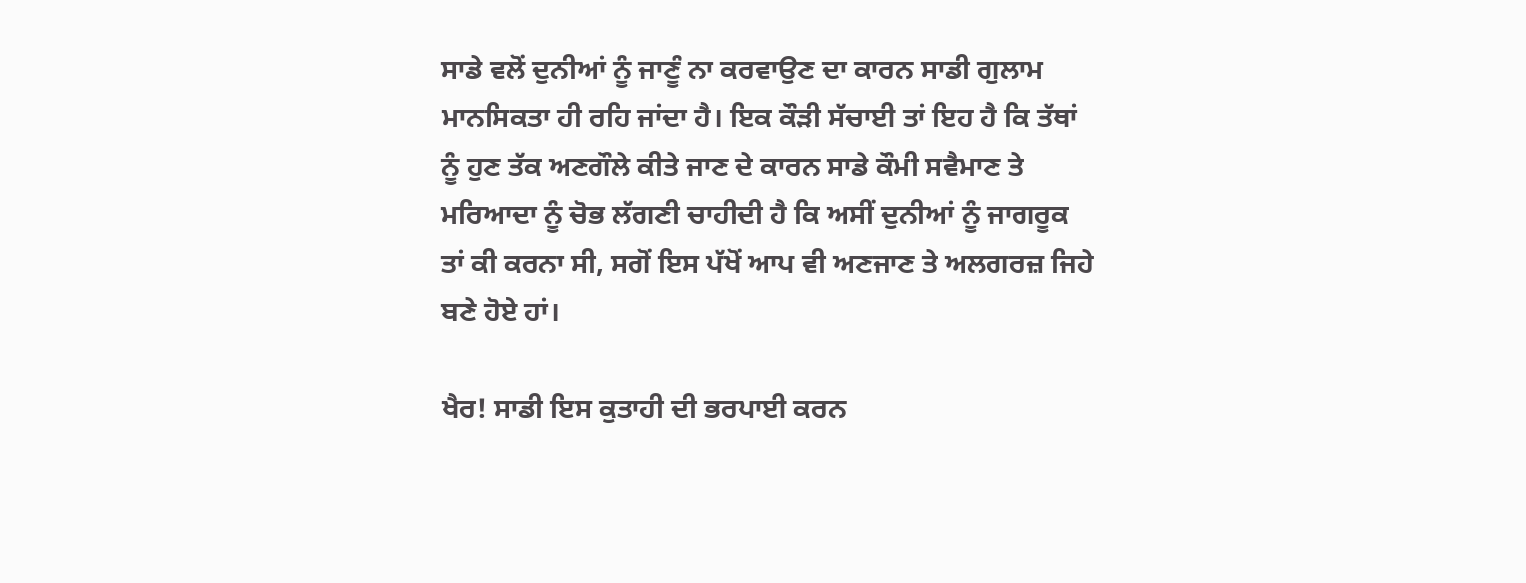ਸਾਡੇ ਵਲੋਂ ਦੁਨੀਆਂ ਨੂੰ ਜਾਣੂੰ ਨਾ ਕਰਵਾਉਣ ਦਾ ਕਾਰਨ ਸਾਡੀ ਗੁਲਾਮ ਮਾਨਸਿਕਤਾ ਹੀ ਰਹਿ ਜਾਂਦਾ ਹੈ। ਇਕ ਕੌੜੀ ਸੱਚਾਈ ਤਾਂ ਇਹ ਹੈ ਕਿ ਤੱਥਾਂ ਨੂੰ ਹੁਣ ਤੱਕ ਅਣਗੌਲੇ ਕੀਤੇ ਜਾਣ ਦੇ ਕਾਰਨ ਸਾਡੇ ਕੌਮੀ ਸਵੈਮਾਣ ਤੇ ਮਰਿਆਦਾ ਨੂੰ ਚੋਭ ਲੱਗਣੀ ਚਾਹੀਦੀ ਹੈ ਕਿ ਅਸੀਂ ਦੁਨੀਆਂ ਨੂੰ ਜਾਗਰੂਕ ਤਾਂ ਕੀ ਕਰਨਾ ਸੀ, ਸਗੋਂ ਇਸ ਪੱਖੋਂ ਆਪ ਵੀ ਅਣਜਾਣ ਤੇ ਅਲਗਰਜ਼ ਜਿਹੇ ਬਣੇ ਹੋਏ ਹਾਂ।

ਖੈਰ! ਸਾਡੀ ਇਸ ਕੁਤਾਹੀ ਦੀ ਭਰਪਾਈ ਕਰਨ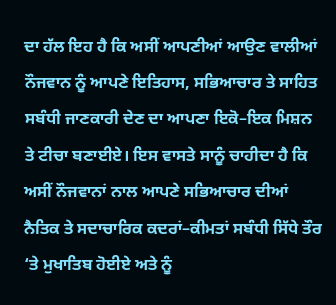ਦਾ ਹੱਲ ਇਹ ਹੈ ਕਿ ਅਸੀਂ ਆਪਣੀਆਂ ਆਉਣ ਵਾਲੀਆਂ ਨੌਜਵਾਨ ਨੂੰ ਆਪਣੇ ਇਤਿਹਾਸ, ਸਭਿਆਚਾਰ ਤੇ ਸਾਹਿਤ ਸਬੰਧੀ ਜਾਣਕਾਰੀ ਦੇਣ ਦਾ ਆਪਣਾ ਇਕੋ–ਇਕ ਮਿਸ਼ਨ ਤੇ ਟੀਚਾ ਬਣਾਈਏ। ਇਸ ਵਾਸਤੇ ਸਾਨੂੰ ਚਾਹੀਦਾ ਹੈ ਕਿ ਅਸੀਂ ਨੌਜਵਾਨਾਂ ਨਾਲ ਆਪਣੇ ਸਭਿਆਚਾਰ ਦੀਆਂ ਨੈਤਿਕ ਤੇ ਸਦਾਚਾਰਿਕ ਕਦਰਾਂ–ਕੀਮਤਾਂ ਸਬੰਧੀ ਸਿੱਧੇ ਤੌਰ ‘ਤੇ ਮੁਖਾਤਿਬ ਹੋਈਏ ਅਤੇ ਨੂੰ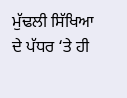ਮੁੱਢਲੀ ਸਿੱਖਿਆ ਦੇ ਪੱਧਰ ‘ਤੇ ਹੀ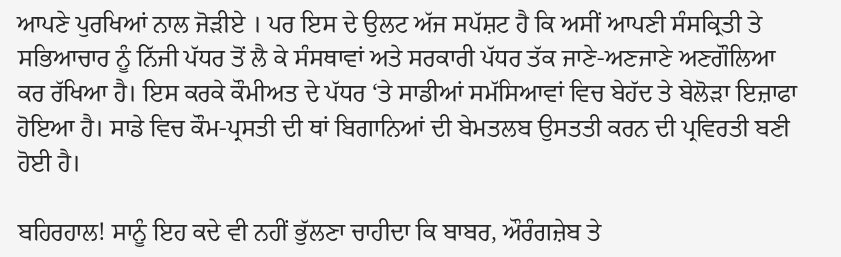ਆਪਣੇ ਪੁਰਖਿਆਂ ਨਾਲ ਜੋੜੀਏ । ਪਰ ਇਸ ਦੇ ਉਲਟ ਅੱਜ ਸਪੱਸ਼ਟ ਹੈ ਕਿ ਅਸੀਂ ਆਪਣੀ ਸੰਸਕ੍ਰਿਤੀ ਤੇ ਸਭਿਆਚਾਰ ਨੂੰ ਨਿੱਜੀ ਪੱਧਰ ਤੋਂ ਲੈ ਕੇ ਸੰਸਥਾਵਾਂ ਅਤੇ ਸਰਕਾਰੀ ਪੱਧਰ ਤੱਕ ਜਾਣੇ-ਅਣਜਾਣੇ ਅਣਗੌਲਿਆ ਕਰ ਰੱਖਿਆ ਹੈ। ਇਸ ਕਰਕੇ ਕੌਮੀਅਤ ਦੇ ਪੱਧਰ ‘ਤੇ ਸਾਡੀਆਂ ਸਮੱਸਿਆਵਾਂ ਵਿਚ ਬੇਹੱਦ ਤੇ ਬੇਲੋੜਾ ਇਜ਼ਾਫਾ ਹੋਇਆ ਹੈ। ਸਾਡੇ ਵਿਚ ਕੌਮ-ਪ੍ਰਸਤੀ ਦੀ ਥਾਂ ਬਿਗਾਨਿਆਂ ਦੀ ਬੇਮਤਲਬ ਉਸਤਤੀ ਕਰਨ ਦੀ ਪ੍ਰਵਿਰਤੀ ਬਣੀ ਹੋਈ ਹੈ।

ਬਹਿਰਹਾਲ! ਸਾਨੂੰ ਇਹ ਕਦੇ ਵੀ ਨਹੀਂ ਭੁੱਲਣਾ ਚਾਹੀਦਾ ਕਿ ਬਾਬਰ, ਔਰੰਗਜ਼ੇਬ ਤੇ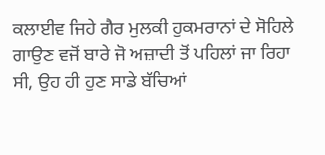ਕਲਾਈਵ ਜਿਹੇ ਗੈਰ ਮੁਲਕੀ ਹੁਕਮਰਾਨਾਂ ਦੇ ਸੋਹਿਲੇ ਗਾਉਣ ਵਜੋਂ ਬਾਰੇ ਜੋ ਅਜ਼ਾਦੀ ਤੋਂ ਪਹਿਲਾਂ ਜਾ ਰਿਹਾ ਸੀ, ਉਹ ਹੀ ਹੁਣ ਸਾਡੇ ਬੱਚਿਆਂ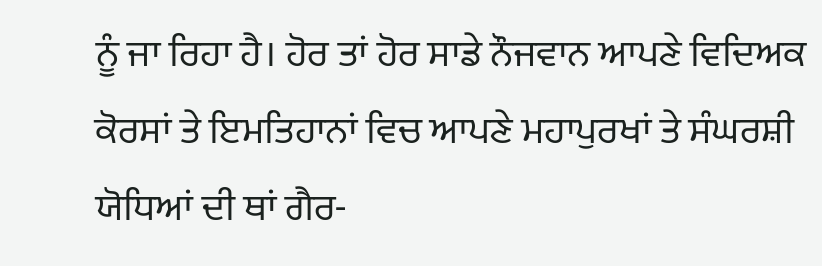ਨੂੰ ਜਾ ਰਿਹਾ ਹੈ। ਹੋਰ ਤਾਂ ਹੋਰ ਸਾਡੇ ਨੌਜਵਾਨ ਆਪਣੇ ਵਿਦਿਅਕ ਕੋਰਸਾਂ ਤੇ ਇਮਤਿਹਾਨਾਂ ਵਿਚ ਆਪਣੇ ਮਹਾਪੁਰਖਾਂ ਤੇ ਸੰਘਰਸ਼ੀ ਯੋਧਿਆਂ ਦੀ ਥਾਂ ਗੈਰ-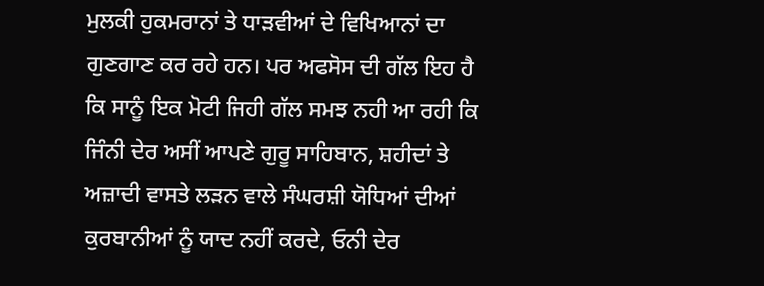ਮੁਲਕੀ ਹੁਕਮਰਾਨਾਂ ਤੇ ਧਾੜਵੀਆਂ ਦੇ ਵਿਖਿਆਨਾਂ ਦਾ ਗੁਣਗਾਣ ਕਰ ਰਹੇ ਹਨ। ਪਰ ਅਫਸੋਸ ਦੀ ਗੱਲ ਇਹ ਹੈ ਕਿ ਸਾਨੂੰ ਇਕ ਮੋਟੀ ਜਿਹੀ ਗੱਲ ਸਮਝ ਨਹੀ ਆ ਰਹੀ ਕਿ ਜਿੰਨੀ ਦੇਰ ਅਸੀਂ ਆਪਣੇ ਗੁਰੂ ਸਾਹਿਬਾਨ, ਸ਼ਹੀਦਾਂ ਤੇ ਅਜ਼ਾਦੀ ਵਾਸਤੇ ਲੜਨ ਵਾਲੇ ਸੰਘਰਸ਼ੀ ਯੋਧਿਆਂ ਦੀਆਂ ਕੁਰਬਾਨੀਆਂ ਨੂੰ ਯਾਦ ਨਹੀਂ ਕਰਦੇ, ਓਨੀ ਦੇਰ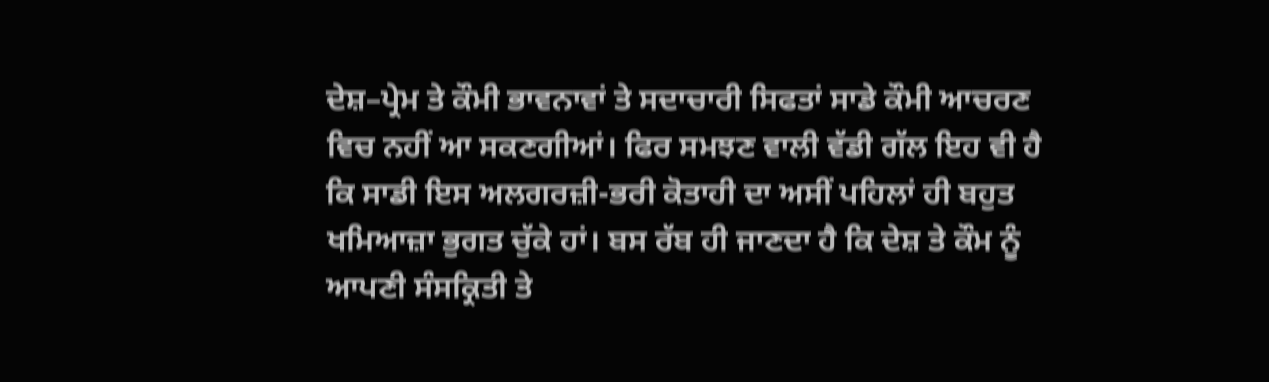ਦੇਸ਼–ਪ੍ਰੇਮ ਤੇ ਕੌਮੀ ਭਾਵਨਾਵਾਂ ਤੇ ਸਦਾਚਾਰੀ ਸਿਫਤਾਂ ਸਾਡੇ ਕੌਮੀ ਆਚਰਣ ਵਿਚ ਨਹੀਂ ਆ ਸਕਣਗੀਆਂ। ਫਿਰ ਸਮਝਣ ਵਾਲੀ ਵੱਡੀ ਗੱਲ ਇਹ ਵੀ ਹੈ ਕਿ ਸਾਡੀ ਇਸ ਅਲਗਰਜ਼ੀ-ਭਰੀ ਕੋਤਾਹੀ ਦਾ ਅਸੀਂ ਪਹਿਲਾਂ ਹੀ ਬਹੁਤ ਖਮਿਆਜ਼ਾ ਭੁਗਤ ਚੁੱਕੇ ਹਾਂ। ਬਸ ਰੱਬ ਹੀ ਜਾਣਦਾ ਹੈ ਕਿ ਦੇਸ਼ ਤੇ ਕੌਮ ਨੂੰ ਆਪਣੀ ਸੰਸਕ੍ਰਿਤੀ ਤੇ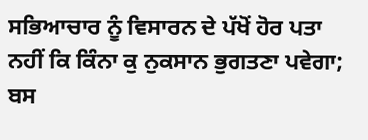ਸਭਿਆਚਾਰ ਨੂੰ ਵਿਸਾਰਨ ਦੇ ਪੱਖੋਂ ਹੋਰ ਪਤਾ ਨਹੀਂ ਕਿ ਕਿੰਨਾ ਕੁ ਨੁਕਸਾਨ ਭੁਗਤਣਾ ਪਵੇਗਾ; ਬਸ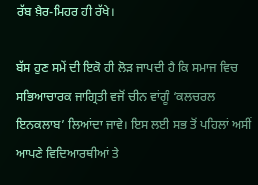ਰੱਬ ਖ਼ੈਰ-ਮਿਹਰ ਹੀ ਰੱਖੇ।

ਬੱਸ ਹੁਣ ਸਮੇਂ ਦੀ ਇਕੋ ਹੀ ਲੋੜ ਜਾਪਦੀ ਹੈ ਕਿ ਸਮਾਜ ਵਿਚ ਸਭਿਆਚਾਰਕ ਜਾਗ੍ਰਿਤੀ ਵਜੋਂ ਚੀਨ ਵਾਂਗੂੰ ‘ਕਲਚਰਲ ਇਨਕਲਾਬ’ ਲਿਆਂਦਾ ਜਾਵੇ। ਇਸ ਲਈ ਸਭ ਤੋਂ ਪਹਿਲਾਂ ਅਸੀਂ ਆਪਣੇ ਵਿਦਿਆਰਥੀਆਂ ਤੇ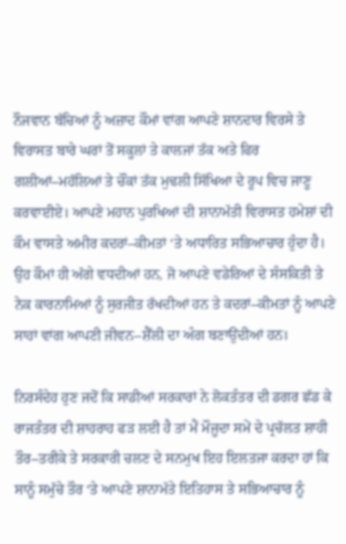ਨੌਜਵਾਨ ਬੱਚਿਆਂ ਨੂੰ ਅਜ਼ਾਦ ਕੌਮਾਂ ਵਾਂਗ ਆਪਣੇ ਸ਼ਾਨਦਾਰ ਵਿਰਸੇ ਤੇ ਵਿਰਾਸਤ ਬਾਰੇ ਘਰਾਂ ਤੋਂ ਸਕੂਲਾਂ ਤੇ ਕਾਲਜਾਂ ਤੱਕ ਅਤੇ ਫਿਰ ਗਲੀਆਂ–ਮਹੱਲਿਆਂ ਤੇ ਚੌਂਕਾਂ ਤੱਕ ਮੁਢਲੀ ਸਿੱਖਿਆ ਦੇ ਰੂਪ ਵਿਚ ਜਾਣੂ ਕਰਵਾਈਏ। ਆਪਣੇ ਮਹਾਨ ਪੁਰਖਿਆਂ ਦੀ ਸ਼ਾਨਾਮੱਤੀ ਵਿਰਾਸਤ ਹਮੇਸ਼ਾਂ ਦੀ ਕੌਮ ਵਾਸਤੇ ਅਮੀਰ ਕਦਰਾਂ–ਕੀਮਤਾਂ ‘ਤੇ ਅਧਾਰਿਤ ਸਭਿਆਚਾਰ ਹੁੰਦਾ ਹੈ। ਉਹ ਕੌਮਾਂ ਹੀ ਅੱਗੇ ਵਧਦੀਆਂ ਹਨ, ਜੋ ਆਪਣੇ ਵਡੇਰਿਆਂ ਦੇ ਸੰਸਕਿਤੀ ਤੇ ਨੇਕ ਕਾਰਨਾਮਿਆਂ ਨੂੰ ਸੁਰਜੀਤ ਰੱਖਦੀਆਂ ਹਨ ਤੇ ਕਦਰਾਂ–ਕੀਮਤਾਂ ਨੂੰ ਆਪਣੇ ਸਾਹਾਂ ਵਾਂਗ ਆਪਣੀ ਜੀਵਨ–ਸ਼ੈੱਲੀ ਦਾ ਅੰਗ ਬਣਾਉਂਦੀਆਂ ਹਨ।

ਨਿਰਸੰਦੇਹ ਹੁਣ ਜਦੋਂ ਕਿ ਸਾਡੀਆਂ ਸਰਕਾਰਾਂ ਨੇ ਲੋਕਤੰਤਰ ਦੀ ਡਗਰ ਛੱਡ ਕੇ ਰਾਜਤੰਤਰ ਦੀ ਸ਼ਾਹਰਾਹ ਫੜ ਲਈ ਹੈ ਤਾਂ ਮੈਂ ਮੌਜੂਦਾ ਸਮੇਂ ਦੇ ਪ੍ਰਚੱਲਤ ਸ਼ਾਹੀ ਤੌਰ–ਤਰੀਕੇ ਤੇ ਸਰਕਾਰੀ ਚਲਣ ਦੇ ਸਨਮੁਖ ਇਹ ਇਲਤਜਾ ਕਰਦਾ ਹਾਂ ਕਿ ਸਾਨੂੰ ਸਮੁੱਚੇ ਤੌਰ ‘ਤੇ ਆਪਣੇ ਸ਼ਾਨਾਮੱਤੇ ਇਤਿਹਾਸ ਤੇ ਸਭਿਆਚਾਰ ਨੂੰ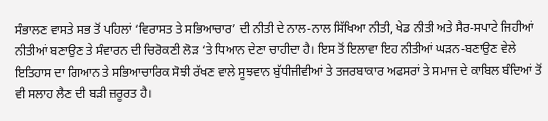ਸੰਭਾਲਣ ਵਾਸਤੇ ਸਭ ਤੋਂ ਪਹਿਲਾਂ ‘ਵਿਰਾਸਤ ਤੇ ਸਭਿਆਚਾਰ’ ਦੀ ਨੀਤੀ ਦੇ ਨਾਲ-ਨਾਲ ਸਿੱਖਿਆ ਨੀਤੀ, ਖੇਡ ਨੀਤੀ ਅਤੇ ਸੈਰ-ਸਪਾਟੇ ਜਿਹੀਆਂ ਨੀਤੀਆਂ ਬਣਾਉਣ ਤੇ ਸੰਵਾਰਨ ਦੀ ਚਿਰੋਕਣੀ ਲੋੜ ‘ਤੇ ਧਿਆਨ ਦੇਣਾ ਚਾਹੀਦਾ ਹੈ। ਇਸ ਤੋਂ ਇਲਾਵਾ ਇਹ ਨੀਤੀਆਂ ਘੜਨ-ਬਣਾਉਣ ਵੇਲੇ ਇਤਿਹਾਸ ਦਾ ਗਿਆਨ ਤੇ ਸਭਿਆਚਾਰਿਕ ਸੋਝੀ ਰੱਖਣ ਵਾਲੇ ਸੂਝਵਾਨ ਬੁੱਧੀਜੀਵੀਆਂ ਤੇ ਤਜਰਬਾਕਾਰ ਅਫਸਰਾਂ ਤੇ ਸਮਾਜ ਦੇ ਕਾਬਿਲ ਬੰਦਿਆਂ ਤੋਂ ਵੀ ਸਲਾਹ ਲੈਣ ਦੀ ਬੜੀ ਜ਼ਰੂਰਤ ਹੈ।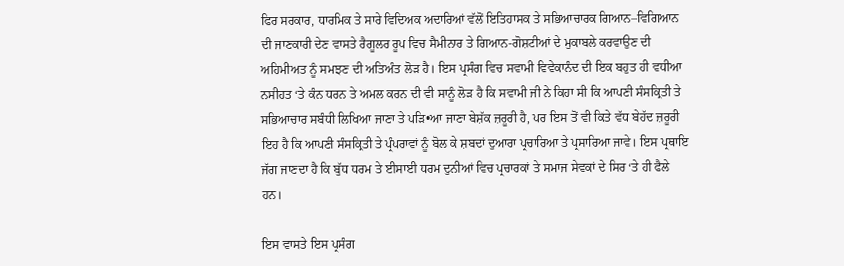ਫਿਰ ਸਰਕਾਰ, ਧਾਰਮਿਕ ਤੇ ਸਾਰੇ ਵਿਦਿਅਕ ਅਦਾਰਿਆਂ ਵੱਲੋਂ ਇਤਿਹਾਸਕ ਤੇ ਸਭਿਆਚਾਰਕ ਗਿਆਨ–ਵਿਗਿਆਨ ਦੀ ਜਾਣਕਾਰੀ ਦੇਣ ਵਾਸਤੇ ਰੈਗੂਲਰ ਰੂਪ ਵਿਚ ਸੈਮੀਨਾਰ ਤੇ ਗਿਆਨ-ਗੋਸ਼ਟੀਆਂ ਦੇ ਮੁਕਾਬਲੇ ਕਰਵਾਉਣ ਦੀ ਅਹਿਮੀਅਤ ਨੂੰ ਸਮਝਣ ਦੀ ਅਤਿਅੰਤ ਲੋੜ ਹੈ। ਇਸ ਪ੍ਰਸੰਗ ਵਿਚ ਸਵਾਮੀ ਵਿਵੇਕਾਨੰਦ ਦੀ ਇਕ ਬਹੁਤ ਹੀ ਵਧੀਆ ਨਸੀਹਤ ‘ਤੇ ਕੰਨ ਧਰਨ ਤੇ ਅਮਲ ਕਰਨ ਦੀ ਵੀ ਸਾਨੂੰ ਲੋੜ ਹੈ ਕਿ ਸਵਾਮੀ ਜੀ ਨੇ ਕਿਹਾ ਸੀ ਕਿ ਆਪਣੀ ਸੰਸਕ੍ਰਿਤੀ ਤੇ ਸਭਿਆਚਾਰ ਸਬੰਧੀ ਲਿਖਿਆ ਜਾਣਾ ਤੇ ਪੜਿ•ਆ ਜਾਣਾ ਬੇਸ਼ੱਕ ਜ਼ਰੂਰੀ ਹੈ, ਪਰ ਇਸ ਤੋਂ ਵੀ ਕਿਤੇ ਵੱਧ ਬੇਹੱਦ ਜ਼ਰੂਰੀ ਇਹ ਹੈ ਕਿ ਆਪਣੀ ਸੰਸਕ੍ਰਿਤੀ ਤੇ ਪ੍ਰੰਪਰਾਵਾਂ ਨੂੰ ਬੋਲ ਕੇ ਸ਼ਬਦਾਂ ਦੁਆਰਾ ਪ੍ਰਚਾਰਿਆ ਤੇ ਪ੍ਰਸਾਰਿਆ ਜਾਵੇ। ਇਸ ਪ੍ਰਥਾਇ ਜੱਗ ਜਾਣਦਾ ਹੈ ਕਿ ਬੁੱਧ ਧਰਮ ਤੇ ਈਸਾਈ ਧਰਮ ਦੁਨੀਆਂ ਵਿਚ ਪ੍ਰਚਾਰਕਾਂ ਤੇ ਸਮਾਜ ਸੇਵਕਾਂ ਦੇ ਸਿਰ ‘ਤੇ ਹੀ ਫੈਲੇ ਹਨ।

ਇਸ ਵਾਸਤੇ ਇਸ ਪ੍ਰਸੰਗ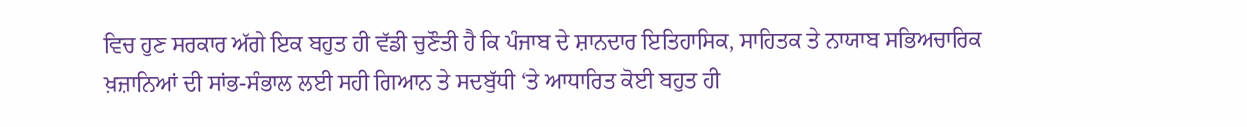ਵਿਚ ਹੁਣ ਸਰਕਾਰ ਅੱਗੇ ਇਕ ਬਹੁਤ ਹੀ ਵੱਡੀ ਚੁਣੌਤੀ ਹੈ ਕਿ ਪੰਜਾਬ ਦੇ ਸ਼ਾਨਦਾਰ ਇਤਿਹਾਸਿਕ, ਸਾਹਿਤਕ ਤੇ ਨਾਯਾਬ ਸਭਿਅਚਾਰਿਕ ਖ਼ਜ਼ਾਨਿਆਂ ਦੀ ਸਾਂਭ-ਸੰਭਾਲ ਲਈ ਸਹੀ ਗਿਆਨ ਤੇ ਸਦਬੁੱਧੀ ‘ਤੇ ਆਧਾਰਿਤ ਕੋਈ ਬਹੁਤ ਹੀ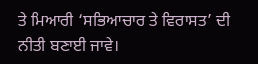ਤੇ ਮਿਆਰੀ ‘ਸਭਿਆਚਾਰ ਤੇ ਵਿਰਾਸਤ’ ਦੀ ਨੀਤੀ ਬਣਾਈ ਜਾਵੇ।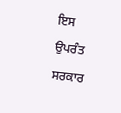ਇਸ ਉਪਰੰਤ ਸਰਕਾਰ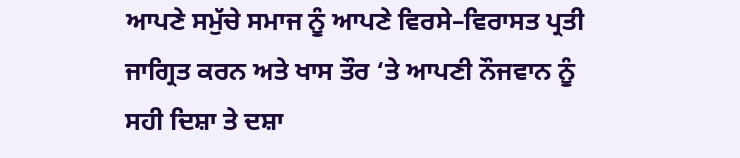ਆਪਣੇ ਸਮੁੱਚੇ ਸਮਾਜ ਨੂੰ ਆਪਣੇ ਵਿਰਸੇ–ਵਿਰਾਸਤ ਪ੍ਰਤੀ ਜਾਗ੍ਰਿਤ ਕਰਨ ਅਤੇ ਖਾਸ ਤੌਰ ‘ਤੇ ਆਪਣੀ ਨੌਜਵਾਨ ਨੂੰ ਸਹੀ ਦਿਸ਼ਾ ਤੇ ਦਸ਼ਾ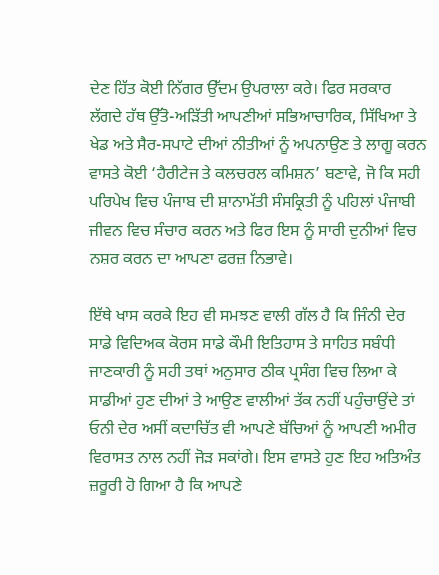ਦੇਣ ਹਿੱਤ ਕੋਈ ਨਿੱਗਰ ਉੱਦਮ ਉਪਰਾਲਾ ਕਰੇ। ਫਿਰ ਸਰਕਾਰ ਲੱਗਦੇ ਹੱਥ ਉੱਤੋ-ਅੜਿੱਤੀ ਆਪਣੀਆਂ ਸਭਿਆਚਾਰਿਕ, ਸਿੱਖਿਆ ਤੇ ਖੇਡ ਅਤੇ ਸੈਰ-ਸਪਾਟੇ ਦੀਆਂ ਨੀਤੀਆਂ ਨੂੰ ਅਪਨਾਉਣ ਤੇ ਲਾਗੂ ਕਰਨ ਵਾਸਤੇ ਕੋਈ ‘ਹੈਰੀਟੇਜ ਤੇ ਕਲਚਰਲ ਕਮਿਸ਼ਨ’ ਬਣਾਵੇ, ਜੋ ਕਿ ਸਹੀ ਪਰਿਪੇਖ ਵਿਚ ਪੰਜਾਬ ਦੀ ਸ਼ਾਨਾਮੱਤੀ ਸੰਸਕ੍ਰਿਤੀ ਨੂੰ ਪਹਿਲਾਂ ਪੰਜਾਬੀ ਜੀਵਨ ਵਿਚ ਸੰਚਾਰ ਕਰਨ ਅਤੇ ਫਿਰ ਇਸ ਨੂੰ ਸਾਰੀ ਦੁਨੀਆਂ ਵਿਚ ਨਸ਼ਰ ਕਰਨ ਦਾ ਆਪਣਾ ਫਰਜ਼ ਨਿਭਾਵੇ।

ਇੱਥੇ ਖਾਸ ਕਰਕੇ ਇਹ ਵੀ ਸਮਝਣ ਵਾਲੀ ਗੱਲ ਹੈ ਕਿ ਜਿੰਨੀ ਦੇਰ ਸਾਡੇ ਵਿਦਿਅਕ ਕੋਰਸ ਸਾਡੇ ਕੌਮੀ ਇਤਿਹਾਸ ਤੇ ਸਾਹਿਤ ਸਬੰਧੀ ਜਾਣਕਾਰੀ ਨੂੰ ਸਹੀ ਤਥਾਂ ਅਨੁਸਾਰ ਠੀਕ ਪ੍ਰਸੰਗ ਵਿਚ ਲਿਆ ਕੇ ਸਾਡੀਆਂ ਹੁਣ ਦੀਆਂ ਤੇ ਆਉਣ ਵਾਲੀਆਂ ਤੱਕ ਨਹੀਂ ਪਹੁੰਚਾਉਂਦੇ ਤਾਂ ਓਨੀ ਦੇਰ ਅਸੀਂ ਕਦਾਚਿੱਤ ਵੀ ਆਪਣੇ ਬੱਚਿਆਂ ਨੂੰ ਆਪਣੀ ਅਮੀਰ ਵਿਰਾਸਤ ਨਾਲ ਨਹੀਂ ਜੋੜ ਸਕਾਂਗੇ। ਇਸ ਵਾਸਤੇ ਹੁਣ ਇਹ ਅਤਿਅੰਤ ਜ਼ਰੂਰੀ ਹੋ ਗਿਆ ਹੈ ਕਿ ਆਪਣੇ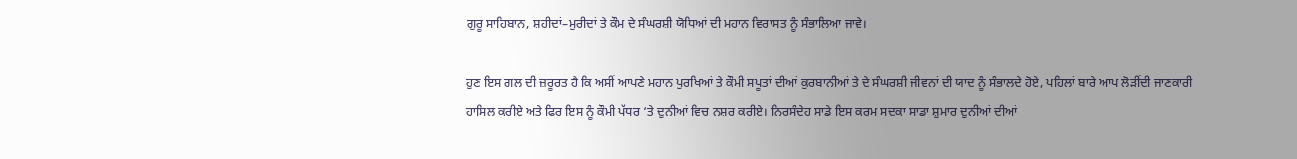ਗੁਰੂ ਸਾਹਿਬਾਨ, ਸ਼ਹੀਦਾਂ–ਮੁਰੀਦਾਂ ਤੇ ਕੌਮ ਦੇ ਸੰਘਰਸ਼ੀ ਯੋਧਿਆਂ ਦੀ ਮਹਾਨ ਵਿਰਾਸਤ ਨੂੰ ਸੰਭਾਲਿਆ ਜਾਵੇ।

ਹੁਣ ਇਸ ਗਲ ਦੀ ਜ਼ਰੂਰਤ ਹੈ ਕਿ ਅਸੀਂ ਆਪਣੇ ਮਹਾਨ ਪੁਰਖਿਆਂ ਤੇ ਕੌਮੀ ਸਪੂਤਾਂ ਦੀਆਂ ਕੁਰਬਾਨੀਆਂ ਤੇ ਦੇ ਸੰਘਰਸ਼ੀ ਜੀਵਨਾਂ ਦੀ ਯਾਦ ਨੂੰ ਸੰਭਾਲਦੇ ਹੋਏ, ਪਹਿਲਾਂ ਬਾਰੇ ਆਪ ਲੋੜੀਂਦੀ ਜਾਣਕਾਰੀ ਹਾਸਿਲ ਕਰੀਏ ਅਤੇ ਫਿਰ ਇਸ ਨੂੰ ਕੌਮੀ ਪੱਧਰ ‘ਤੇ ਦੁਨੀਆਂ ਵਿਚ ਨਸ਼ਰ ਕਰੀਏ। ਨਿਰਸੰਦੇਹ ਸਾਡੇ ਇਸ ਕਰਮ ਸਦਕਾ ਸਾਡਾ ਸ਼ੁਮਾਰ ਦੁਨੀਆਂ ਦੀਆਂ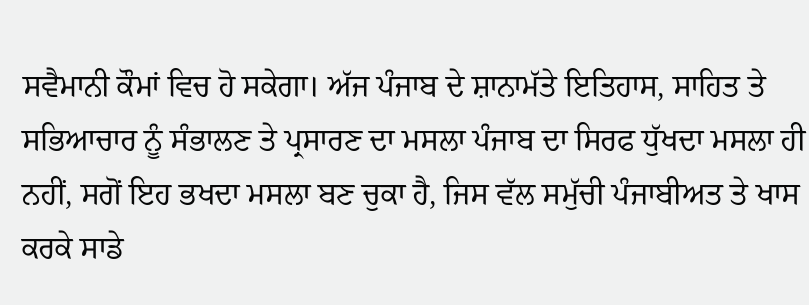ਸਵੈਮਾਨੀ ਕੌਮਾਂ ਵਿਚ ਹੋ ਸਕੇਗਾ। ਅੱਜ ਪੰਜਾਬ ਦੇ ਸ਼ਾਨਾਮੱਤੇ ਇਤਿਹਾਸ, ਸਾਹਿਤ ਤੇ ਸਭਿਆਚਾਰ ਨੂੰ ਸੰਭਾਲਣ ਤੇ ਪ੍ਰਸਾਰਣ ਦਾ ਮਸਲਾ ਪੰਜਾਬ ਦਾ ਸਿਰਫ ਧੁੱਖਦਾ ਮਸਲਾ ਹੀ ਨਹੀਂ, ਸਗੋਂ ਇਹ ਭਖਦਾ ਮਸਲਾ ਬਣ ਚੁਕਾ ਹੈ, ਜਿਸ ਵੱਲ ਸਮੁੱਚੀ ਪੰਜਾਬੀਅਤ ਤੇ ਖਾਸ ਕਰਕੇ ਸਾਡੇ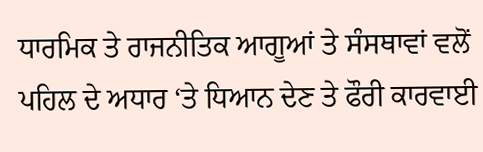ਧਾਰਮਿਕ ਤੇ ਰਾਜਨੀਤਿਕ ਆਗੂਆਂ ਤੇ ਸੰਸਥਾਵਾਂ ਵਲੋਂ ਪਹਿਲ ਦੇ ਅਧਾਰ ‘ਤੇ ਧਿਆਨ ਦੇਣ ਤੇ ਫੌਰੀ ਕਾਰਵਾਈ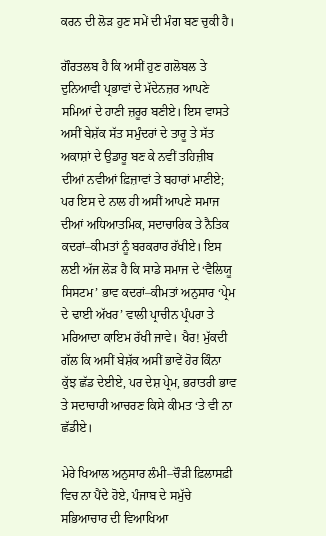ਕਰਨ ਦੀ ਲੋੜ ਹੁਣ ਸਮੇਂ ਦੀ ਮੰਗ ਬਣ ਚੁਕੀ ਹੈ।

ਗੌਰਤਲਬ ਹੈ ਕਿ ਅਸੀਂ ਹੁਣ ਗਲੋਬਲ ਤੇ ਦੁਨਿਆਵੀ ਪ੍ਰਭਾਵਾਂ ਦੇ ਮੱਦੇਨਜ਼ਰ ਆਪਣੇ ਸਮਿਆਂ ਦੇ ਹਾਣੀ ਜ਼ਰੂਰ ਬਣੀਏ। ਇਸ ਵਾਸਤੇ ਅਸੀਂ ਬੇਸ਼ੱਕ ਸੱਤ ਸਮੁੰਦਰਾਂ ਦੇ ਤਾਰੂ ਤੇ ਸੱਤ ਅਕਾਸ਼ਾਂ ਦੇ ਉਡਾਰੂ ਬਣ ਕੇ ਨਵੀਂ ਤਹਿਜ਼ੀਬ ਦੀਆਂ ਨਵੀਆਂ ਫ਼ਿਜ਼ਾਵਾਂ ਤੇ ਬਹਾਰਾਂ ਮਾਣੀਏ; ਪਰ ਇਸ ਦੇ ਨਾਲ ਹੀ ਅਸੀਂ ਆਪਣੇ ਸਮਾਜ ਦੀਆਂ ਅਧਿਆਤਮਿਕ, ਸਦਾਚਾਰਿਕ ਤੇ ਨੈਤਿਕ ਕਦਰਾਂ–ਕੀਮਤਾਂ ਨੂੰ ਬਰਕਰਾਰ ਰੱਖੀਏ। ਇਸ ਲਈ ਅੱਜ ਲੋੜ ਹੈ ਕਿ ਸਾਡੇ ਸਮਾਜ ਦੇ ‘ਵੈਲਿਯੂ ਸਿਸਟਮ’ ਭਾਵ ਕਦਰਾਂ–ਕੀਮਤਾਂ ਅਨੁਸਾਰ ‘ਪ੍ਰੇਮ ਦੇ ਢਾਈ ਅੱਖਰ’ ਵਾਲੀ ਪ੍ਰਾਚੀਨ ਪ੍ਰੰਪਰਾ ਤੇ ਮਰਿਆਦਾ ਕਾਇਮ ਰੱਖੀ ਜਾਵੇ। ਖੈਰ! ਮੁੱਕਦੀ ਗੱਲ ਕਿ ਅਸੀਂ ਬੇਸ਼ੱਕ ਅਸੀਂ ਭਾਵੇਂ ਹੋਰ ਕਿੰਨਾ ਕੁੱਝ ਛੱਡ ਦੇਈਏ, ਪਰ ਦੇਸ਼ ਪ੍ਰੇਮ, ਭਰਾਤਰੀ ਭਾਵ ਤੇ ਸਦਾਚਾਰੀ ਆਚਰਣ ਕਿਸੇ ਕੀਮਤ ‘ਤੇ ਵੀ ਨਾ ਛੱਡੀਏ।

ਮੇਰੇ ਖਿਆਲ ਅਨੁਸਾਰ ਲੰਮੀ–ਚੌੜੀ ਫ਼ਿਲਾਸਫ਼ੀ ਵਿਚ ਨਾ ਪੈਂਦੇ ਹੋਏ, ਪੰਜਾਬ ਦੇ ਸਮੁੱਚੇ ਸਭਿਆਚਾਰ ਦੀ ਵਿਆਖਿਆ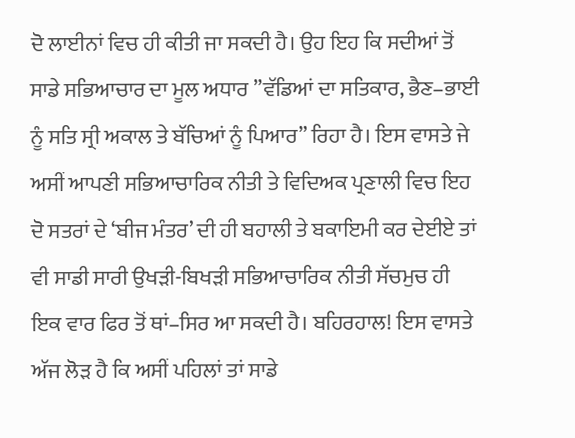ਦੋ ਲਾਈਨਾਂ ਵਿਚ ਹੀ ਕੀਤੀ ਜਾ ਸਕਦੀ ਹੈ। ਉਹ ਇਹ ਕਿ ਸਦੀਆਂ ਤੋਂ ਸਾਡੇ ਸਭਿਆਚਾਰ ਦਾ ਮੂਲ ਅਧਾਰ ”ਵੱਡਿਆਂ ਦਾ ਸਤਿਕਾਰ, ਭੈਣ–ਭਾਈ ਨੂੰ ਸਤਿ ਸ੍ਰੀ ਅਕਾਲ ਤੇ ਬੱਚਿਆਂ ਨੂੰ ਪਿਆਰ” ਰਿਹਾ ਹੈ। ਇਸ ਵਾਸਤੇ ਜੇ ਅਸੀਂ ਆਪਣੀ ਸਭਿਆਚਾਰਿਕ ਨੀਤੀ ਤੇ ਵਿਦਿਅਕ ਪ੍ਰਣਾਲੀ ਵਿਚ ਇਹ ਦੋ ਸਤਰਾਂ ਦੇ ‘ਬੀਜ ਮੰਤਰ’ ਦੀ ਹੀ ਬਹਾਲੀ ਤੇ ਬਕਾਇਮੀ ਕਰ ਦੇਈਏ ਤਾਂ ਵੀ ਸਾਡੀ ਸਾਰੀ ਉਖੜੀ-ਬਿਖੜੀ ਸਭਿਆਚਾਰਿਕ ਨੀਤੀ ਸੱਚਮੁਚ ਹੀ ਇਕ ਵਾਰ ਫਿਰ ਤੋਂ ਥਾਂ–ਸਿਰ ਆ ਸਕਦੀ ਹੈ। ਬਹਿਰਹਾਲ! ਇਸ ਵਾਸਤੇ ਅੱਜ ਲੋੜ ਹੈ ਕਿ ਅਸੀਂ ਪਹਿਲਾਂ ਤਾਂ ਸਾਡੇ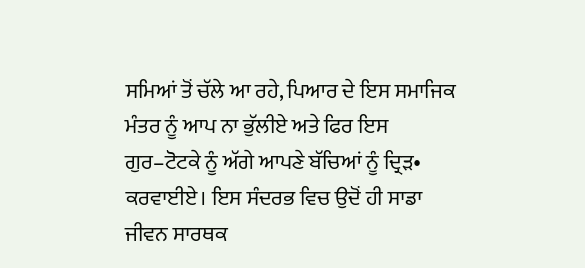ਸਮਿਆਂ ਤੋਂ ਚੱਲੇ ਆ ਰਹੇ, ਪਿਆਰ ਦੇ ਇਸ ਸਮਾਜਿਕ ਮੰਤਰ ਨੂੰ ਆਪ ਨਾ ਭੁੱਲੀਏ ਅਤੇ ਫਿਰ ਇਸ ਗੁਰ–ਟੋਟਕੇ ਨੂੰ ਅੱਗੇ ਆਪਣੇ ਬੱਚਿਆਂ ਨੂੰ ਦ੍ਰਿੜ• ਕਰਵਾਈਏ। ਇਸ ਸੰਦਰਭ ਵਿਚ ਉਦੋਂ ਹੀ ਸਾਡਾ ਜੀਵਨ ਸਾਰਥਕ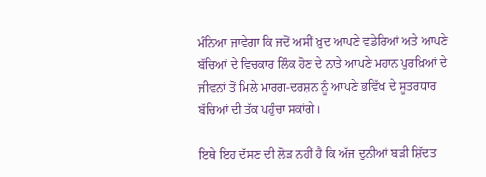ਮੰਨਿਆ ਜਾਵੇਗਾ ਕਿ ਜਦੋਂ ਅਸੀਂ ਖ਼ੁਦ ਆਪਣੇ ਵਡੇਰਿਆਂ ਅਤੇ ਆਪਣੇ ਬੱਚਿਆਂ ਦੇ ਵਿਚਕਾਰ ਲਿੰਕ ਹੋਣ ਦੇ ਨਾਤੇ ਆਪਣੇ ਮਹਾਨ ਪੁਰਖ਼ਿਆਂ ਦੇ ਜੀਵਨਾਂ ਤੋਂ ਮਿਲੇ ਮਾਰਗ-ਦਰਸ਼ਨ ਨੂੰ ਆਪਣੇ ਭਵਿੱਖ ਦੇ ਸੂਤਰਧਾਰ ਬੱਚਿਆਂ ਦੀ ਤੱਕ ਪਹੁੰਚਾ ਸਕਾਂਗੇ।

ਇਥੇ ਇਹ ਦੱਸਣ ਦੀ ਲੋੜ ਨਹੀਂ ਹੈ ਕਿ ਅੱਜ ਦੁਨੀਆਂ ਬੜੀ ਸ਼ਿੱਦਤ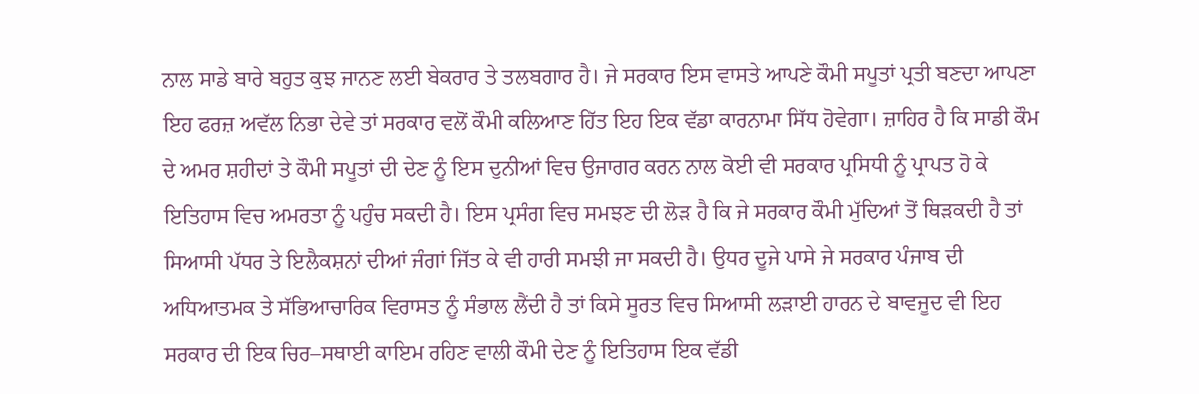ਨਾਲ ਸਾਡੇ ਬਾਰੇ ਬਹੁਤ ਕੁਝ ਜਾਨਣ ਲਈ ਬੇਕਰਾਰ ਤੇ ਤਲਬਗਾਰ ਹੈ। ਜੇ ਸਰਕਾਰ ਇਸ ਵਾਸਤੇ ਆਪਣੇ ਕੌਮੀ ਸਪੂਤਾਂ ਪ੍ਰਤੀ ਬਣਦਾ ਆਪਣਾ ਇਹ ਫਰਜ਼ ਅਵੱਲ ਨਿਭਾ ਦੇਵੇ ਤਾਂ ਸਰਕਾਰ ਵਲੋਂ ਕੌਮੀ ਕਲਿਆਣ ਹਿੱਤ ਇਹ ਇਕ ਵੱਡਾ ਕਾਰਨਾਮਾ ਸਿੱਧ ਹੋਵੇਗਾ। ਜ਼ਾਹਿਰ ਹੈ ਕਿ ਸਾਡੀ ਕੌਮ ਦੇ ਅਮਰ ਸ਼ਹੀਦਾਂ ਤੇ ਕੌਮੀ ਸਪੂਤਾਂ ਦੀ ਦੇਣ ਨੂੰ ਇਸ ਦੁਨੀਆਂ ਵਿਚ ਉਜਾਗਰ ਕਰਨ ਨਾਲ ਕੋਈ ਵੀ ਸਰਕਾਰ ਪ੍ਰਸਿਧੀ ਨੂੰ ਪ੍ਰਾਪਤ ਹੋ ਕੇ ਇਤਿਹਾਸ ਵਿਚ ਅਮਰਤਾ ਨੂੰ ਪਹੁੰਚ ਸਕਦੀ ਹੈ। ਇਸ ਪ੍ਰਸੰਗ ਵਿਚ ਸਮਝਣ ਦੀ ਲੋੜ ਹੈ ਕਿ ਜੇ ਸਰਕਾਰ ਕੌਮੀ ਮੁੱਦਿਆਂ ਤੋਂ ਥਿੜਕਦੀ ਹੈ ਤਾਂ ਸਿਆਸੀ ਪੱਧਰ ਤੇ ਇਲੈਕਸ਼ਨਾਂ ਦੀਆਂ ਜੰਗਾਂ ਜਿੱਤ ਕੇ ਵੀ ਹਾਰੀ ਸਮਝੀ ਜਾ ਸਕਦੀ ਹੈ। ਉਧਰ ਦੂਜੇ ਪਾਸੇ ਜੇ ਸਰਕਾਰ ਪੰਜਾਬ ਦੀ ਅਧਿਆਤਮਕ ਤੇ ਸੱਭਿਆਚਾਰਿਕ ਵਿਰਾਸਤ ਨੂੰ ਸੰਭਾਲ ਲੈਂਦੀ ਹੈ ਤਾਂ ਕਿਸੇ ਸੂਰਤ ਵਿਚ ਸਿਆਸੀ ਲੜਾਈ ਹਾਰਨ ਦੇ ਬਾਵਜੂਦ ਵੀ ਇਹ ਸਰਕਾਰ ਦੀ ਇਕ ਚਿਰ–ਸਥਾਈ ਕਾਇਮ ਰਹਿਣ ਵਾਲੀ ਕੌਮੀ ਦੇਣ ਨੂੰ ਇਤਿਹਾਸ ਇਕ ਵੱਡੀ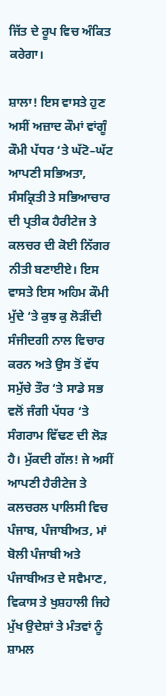ਜਿੱਤ ਦੇ ਰੂਪ ਵਿਚ ਅੰਕਿਤ ਕਰੇਗਾ।

ਸ਼ਾਲਾ! ਇਸ ਵਾਸਤੇ ਹੁਣ ਅਸੀਂ ਅਜ਼ਾਦ ਕੌਮਾਂ ਵਾਂਗੂੰ ਕੌਮੀ ਪੱਧਰ ‘ਤੇ ਘੱਟੋ–ਘੱਟ ਆਪਣੀ ਸਭਿਅਤਾ, ਸੰਸਕ੍ਰਿਤੀ ਤੇ ਸਭਿਆਚਾਰ ਦੀ ਪ੍ਰਤੀਕ ਹੈਰੀਟੇਜ ਤੇ ਕਲਚਰ ਦੀ ਕੋਈ ਨਿੱਗਰ ਨੀਤੀ ਬਣਾਈਏ। ਇਸ ਵਾਸਤੇ ਇਸ ਅਹਿਮ ਕੌਮੀ ਮੁੱਦੇ ‘ਤੇ ਕੁਝ ਕੁ ਲੋੜੀਂਦੀ ਸੰਜੀਦਗੀ ਨਾਲ ਵਿਚਾਰ ਕਰਨ ਅਤੇ ਉਸ ਤੋਂ ਵੱਧ ਸਮੁੱਚੇ ਤੌਰ ‘ਤੇ ਸਾਡੇ ਸਭ ਵਲੋਂ ਜੰਗੀ ਪੱਧਰ ‘ਤੇ ਸੰਗਰਾਮ ਵਿੱਢਣ ਦੀ ਲੋੜ ਹੈ। ਮੁੱਕਦੀ ਗੱਲ! ਜੇ ਅਸੀਂ ਆਪਣੀ ਹੈਰੀਟੇਜ ਤੇ ਕਲਚਰਲ ਪਾਲਿਸੀ ਵਿਚ ਪੰਜਾਬ, ਪੰਜਾਬੀਅਤ, ਮਾਂ ਬੋਲੀ ਪੰਜਾਬੀ ਅਤੇ ਪੰਜਾਬੀਅਤ ਦੇ ਸਵੈਮਾਣ, ਵਿਕਾਸ ਤੇ ਖੁਸ਼ਹਾਲੀ ਜਿਹੇ ਮੁੱਖ ਉਦੇਸ਼ਾਂ ਤੇ ਮੰਤਵਾਂ ਨੂੰ ਸ਼ਾਮਲ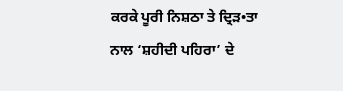ਕਰਕੇ ਪੂਰੀ ਨਿਸ਼ਠਾ ਤੇ ਦ੍ਰਿੜ•ਤਾ ਨਾਲ ‘ਸ਼ਹੀਦੀ ਪਹਿਰਾ’ ਦੇ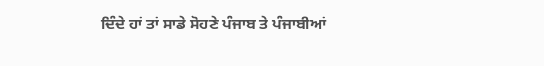ਦਿੰਦੇ ਹਾਂ ਤਾਂ ਸਾਡੇ ਸੋਹਣੇ ਪੰਜਾਬ ਤੇ ਪੰਜਾਬੀਆਂ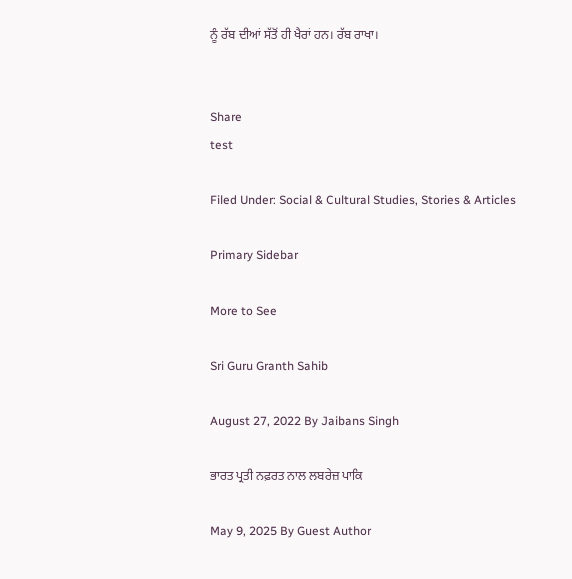ਨੂੰ ਰੱਬ ਦੀਆਂ ਸੱਤੋਂ ਹੀ ਖੈਰਾਂ ਹਨ। ਰੱਬ ਰਾਖਾ।


Share
test

Filed Under: Social & Cultural Studies, Stories & Articles

Primary Sidebar

More to See

Sri Guru Granth Sahib

August 27, 2022 By Jaibans Singh

ਭਾਰਤ ਪ੍ਰਤੀ ਨਫ਼ਰਤ ਨਾਲ ਲਬਰੇਜ਼ ਪਾਕਿ

May 9, 2025 By Guest Author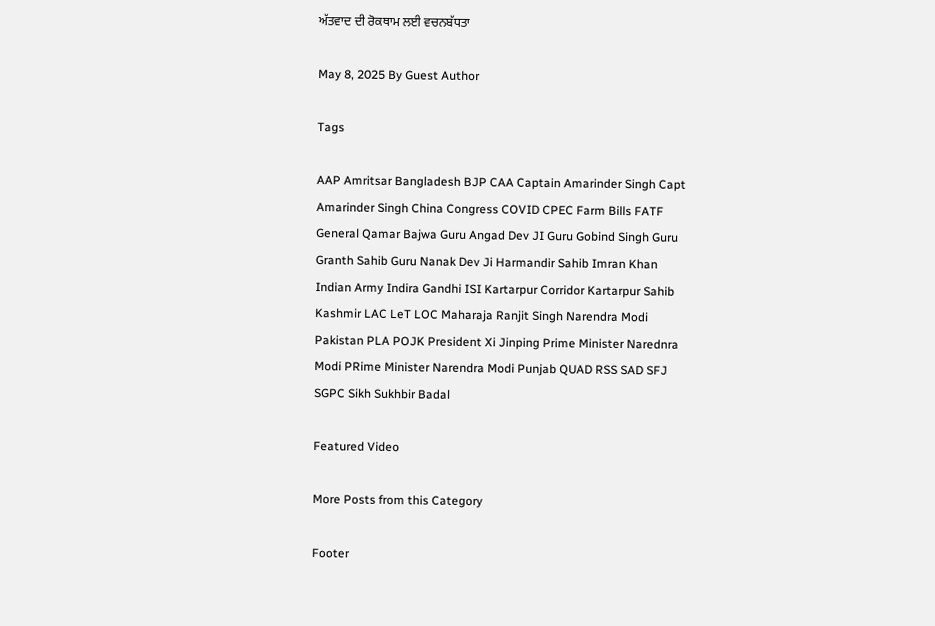ਅੱਤਵਾਦ ਦੀ ਰੋਕਥਾਮ ਲਈ ਵਚਨਬੱਧਤਾ

May 8, 2025 By Guest Author

Tags

AAP Amritsar Bangladesh BJP CAA Captain Amarinder Singh Capt Amarinder Singh China Congress COVID CPEC Farm Bills FATF General Qamar Bajwa Guru Angad Dev JI Guru Gobind Singh Guru Granth Sahib Guru Nanak Dev Ji Harmandir Sahib Imran Khan Indian Army Indira Gandhi ISI Kartarpur Corridor Kartarpur Sahib Kashmir LAC LeT LOC Maharaja Ranjit Singh Narendra Modi Pakistan PLA POJK President Xi Jinping Prime Minister Narednra Modi PRime Minister Narendra Modi Punjab QUAD RSS SAD SFJ SGPC Sikh Sukhbir Badal

Featured Video

More Posts from this Category

Footer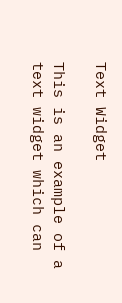Text Widget

This is an example of a text widget which can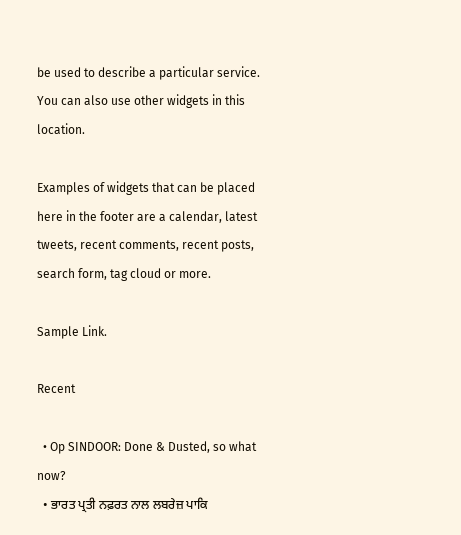be used to describe a particular service. You can also use other widgets in this location.

Examples of widgets that can be placed here in the footer are a calendar, latest tweets, recent comments, recent posts, search form, tag cloud or more.

Sample Link.

Recent

  • Op SINDOOR: Done & Dusted, so what now?
  • ਭਾਰਤ ਪ੍ਰਤੀ ਨਫ਼ਰਤ ਨਾਲ ਲਬਰੇਜ਼ ਪਾਕਿ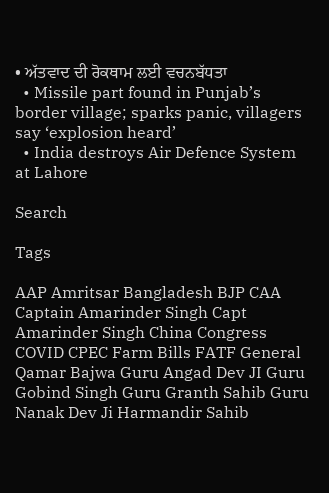• ਅੱਤਵਾਦ ਦੀ ਰੋਕਥਾਮ ਲਈ ਵਚਨਬੱਧਤਾ
  • Missile part found in Punjab’s border village; sparks panic, villagers say ‘explosion heard’
  • India destroys Air Defence System at Lahore

Search

Tags

AAP Amritsar Bangladesh BJP CAA Captain Amarinder Singh Capt Amarinder Singh China Congress COVID CPEC Farm Bills FATF General Qamar Bajwa Guru Angad Dev JI Guru Gobind Singh Guru Granth Sahib Guru Nanak Dev Ji Harmandir Sahib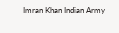Imran Khan Indian Army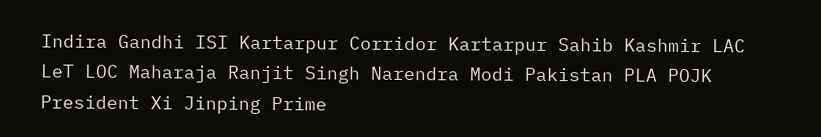Indira Gandhi ISI Kartarpur Corridor Kartarpur Sahib Kashmir LAC LeT LOC Maharaja Ranjit Singh Narendra Modi Pakistan PLA POJK President Xi Jinping Prime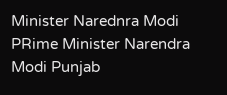Minister Narednra Modi PRime Minister Narendra Modi Punjab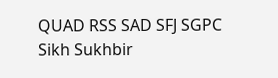QUAD RSS SAD SFJ SGPC Sikh Sukhbir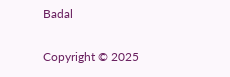Badal

Copyright © 2025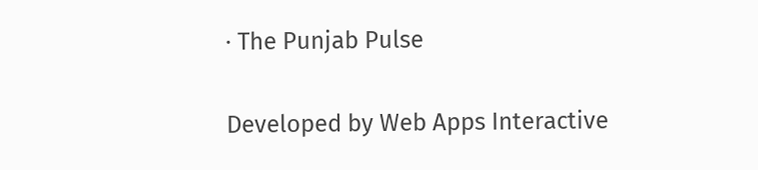· The Punjab Pulse

Developed by Web Apps Interactive